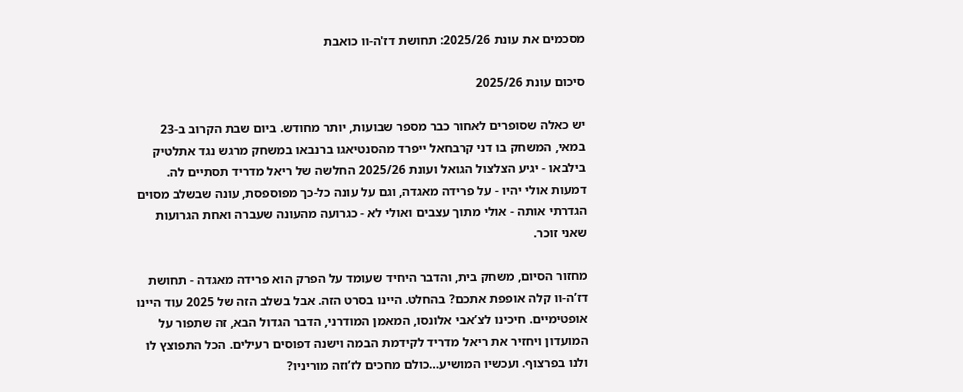מסכמים את עונת 2025/26: תחושת דז'ה-וו כואבת

סיכום עונת 2025/26

יש כאלה שסופרים לאחור כבר מספר שבועות, יותר מחודש. ביום שבת הקרוב ב-23 במאי, המשחק בו דני קרבחאל ייפרד מהסנטיאגו ברנבאו במשחק מרגש נגד אתלטיק בילבאו - יגיע הצלצול הגואל ועונת 2025/26 החלשה של ריאל מדריד תסתיים לה. דמעות אולי יהיו - על פרידה מאגדה, וגם על עונה כל-כך מפוספסת, עונה שבשלב מסוים הגדרתי אותה - אולי מתוך עצבים ואולי לא - כגרועה מהעונה שעברה ואחת הגרועות שאני זוכר.

מחזור הסיום, משחק בית, והדבר היחיד שעומד על הפרק הוא פרידה מאגדה - תחושת דז’ה-וו קלה אופפת אתכם? בהחלט. היינו בסרט הזה. אבל בשלב הזה של 2025 עוד היינו אופטימיים. חיכינו לצ’אבי אלונסו, המאמן המודרני, הדבר הגדול הבא, זה שתפור על המועדון ויחזיר את ריאל מדריד לקידמת הבמה וישנה דפוסים רעילים. הכל התפוצץ לו ולנו בפרצוף. ועכשיו המושיע…כולם מחכים לז’וזה מוריניו?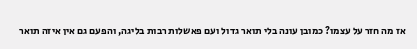אז מה חזר על עצמו? כמובן עונה בלי תואר גדול ועם פאשלות רבות בליגה, והפעם גם אין איזה תואר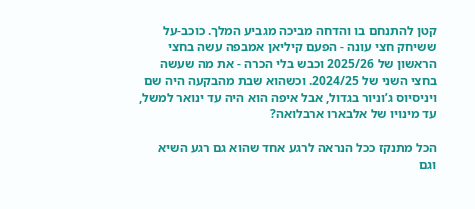קטן להתנחם בו והדחה מביכה מגביע המלך. כוכב-על ששיחק חצי עונה - הפעם קיליאן אמבפה עשה בחצי הראשון של 2025/26 וכבש בלי הכרה - את מה שעשה בחצי השני של 2024/25. וכשהוא שבת מהבקעה היה שם ויניסיוס ג’וניור בגדול, אבל איפה הוא היה עד ינואר למשל, עד מינויו של אלבארו ארבלואה?

הכל מתנקז ככל הנראה לרגע אחד שהוא גם רגע השיא וגם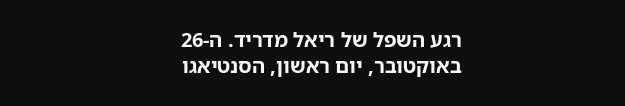רגע השפל של ריאל מדריד. ה-26 באוקטובר, יום ראשון, הסנטיאגו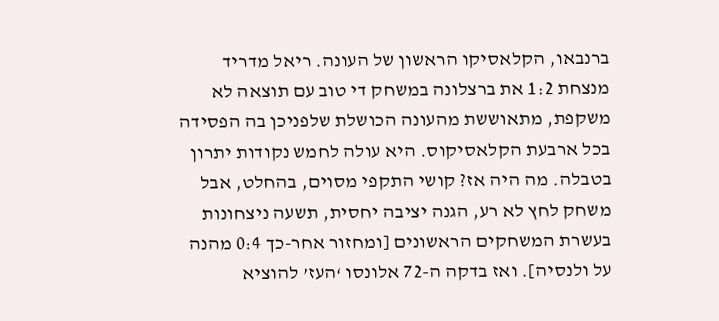ברנבאו, הקלאסיקו הראשון של העונה. ריאל מדריד מנצחת 1:2 את ברצלונה במשחק די טוב עם תוצאה לא משקפת, מתאוששת מהעונה הכושלת שלפניכן בה הפסידה בכל ארבעת הקלאסיקוס. היא עולה לחמש נקודות יתרון בטבלה. מה היה אז? קושי התקפי מסוים, בהחלט, אבל משחק לחץ לא רע, הגנה יציבה יחסית, תשעה ניצחונות בעשרת המשחקים הראשונים [ומחזור אחר-כך 0:4 מהנה על ולנסיה]. ואז בדקה ה-72 אלונסו ‘העז’ להוציא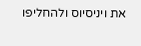את ויניסיוס ולהחליפו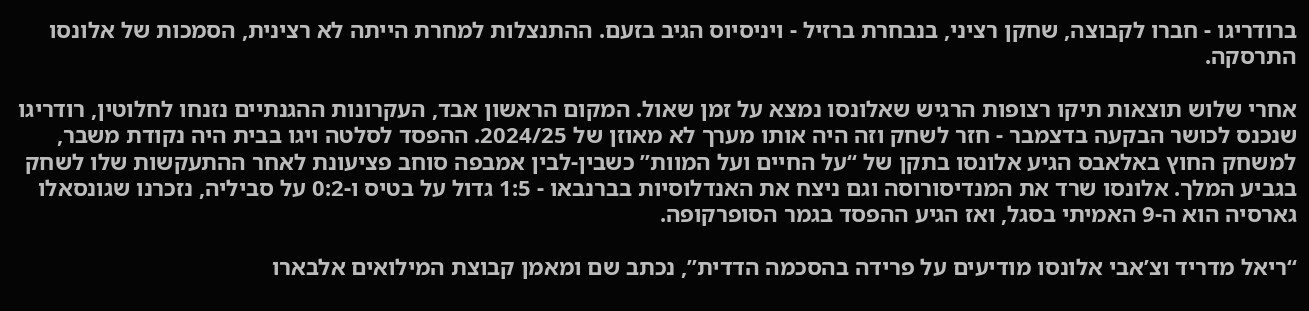ברודריגו - חברו לקבוצה, שחקן רציני, בנבחרת ברזיל - ויניסיוס הגיב בזעם. ההתנצלות למחרת הייתה לא רצינית, הסמכות של אלונסו התרסקה.

אחרי שלוש תוצאות תיקו רצופות הרגיש שאלונסו נמצא על זמן שאול. המקום הראשון אבד, העקרונות ההגנתיים נזנחו לחלוטין, רודריגו שנכנס לכושר הבקעה בדצמבר - חזר לשחק וזה היה אותו מערך לא מאוזן של 2024/25. ההפסד לסלטה ויגו בבית היה נקודת משבר, למשחק החוץ באלאבס הגיע אלונסו בתקן של “על החיים ועל המוות” כשבין-לבין אמבפה סוחב פציעונת לאחר ההתעקשות שלו לשחק בגביע המלך. אלונסו שרד את המנדיסורוסה וגם ניצח את האנדלוסיות בברנבאו - 1:5 גדול על בטיס ו-0:2 על סביליה, נזכרנו שגונסאלו גארסיה הוא ה-9 האמיתי בסגל, ואז הגיע ההפסד בגמר הסופרקופה.

“ריאל מדריד וצ’אבי אלונסו מודיעים על פרידה בהסכמה הדדית”, נכתב שם ומאמן קבוצת המילואים אלבארו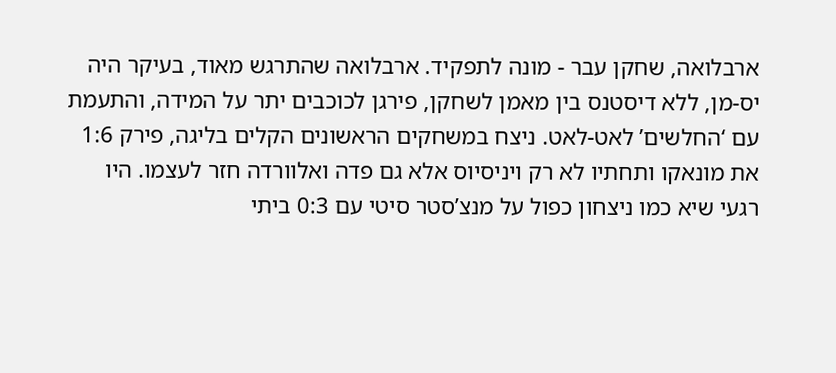ארבלואה, שחקן עבר - מונה לתפקיד. ארבלואה שהתרגש מאוד, בעיקר היה יס-מן, ללא דיסטנס בין מאמן לשחקן, פירגן לכוכבים יתר על המידה, והתעמת עם ‘החלשים’ לאט-לאט. ניצח במשחקים הראשונים הקלים בליגה, פירק 1:6 את מונאקו ותחתיו לא רק ויניסיוס אלא גם פדה ואלוורדה חזר לעצמו. היו רגעי שיא כמו ניצחון כפול על מנצ’סטר סיטי עם 0:3 ביתי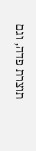תוצרת פדה, וגם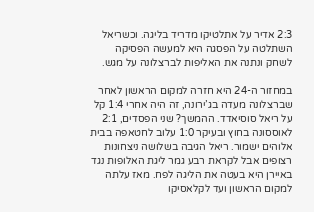2:3 אדיר על אתלטיקו מדריד בליגה. וכשריאל השתלטה על הפסגה היא למעשה הפסיקה לשחק ונתנה את האליפות לברצלונה על מגש.

במחזור ה-24 היא חזרה למקום הראשון לאחר שברצלונה מעדה בג’ירונה, זה היה אחרי 1:4 קל על ריאל סוסיאדד. ההמשך? שני הפסדים, 2:1 לאוססונה בחוץ ובעיקר 1:0 עלוב לחטאפה בבית אלוהים ישמור. ריאל הגיבה בשלושה ניצחונות רצופים אבל לקראת רבע גמר ליגת האלופות נגד באיירן היא בעטה את הליגה לפח. מאז עלתה למקום הראשון ועד לקלאסיקו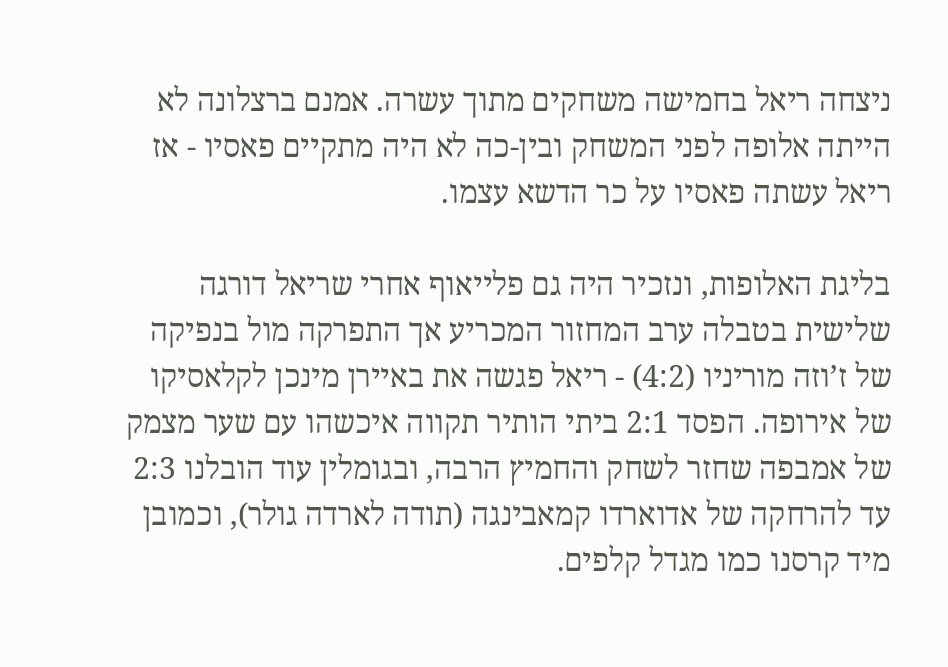ניצחה ריאל בחמישה משחקים מתוך עשרה. אמנם ברצלונה לא הייתה אלופה לפני המשחק ובין-כה לא היה מתקיים פאסיו - אז ריאל עשתה פאסיו על כר הדשא עצמו.

בליגת האלופות, ונזכיר היה גם פלייאוף אחרי שריאל דורגה שלישית בטבלה ערב המחזור המכריע אך התפרקה מול בנפיקה של ז’וזה מוריניו (4:2) - ריאל פגשה את באיירן מינכן לקלאסיקו של אירופה. הפסד 2:1 ביתי הותיר תקווה איכשהו עם שער מצמק של אמבפה שחזר לשחק והחמיץ הרבה, ובגומלין עוד הובלנו 2:3 עד להרחקה של אדוארדו קמאבינגה (תודה לארדה גולר), וכמובן מיד קרסנו כמו מגדל קלפים.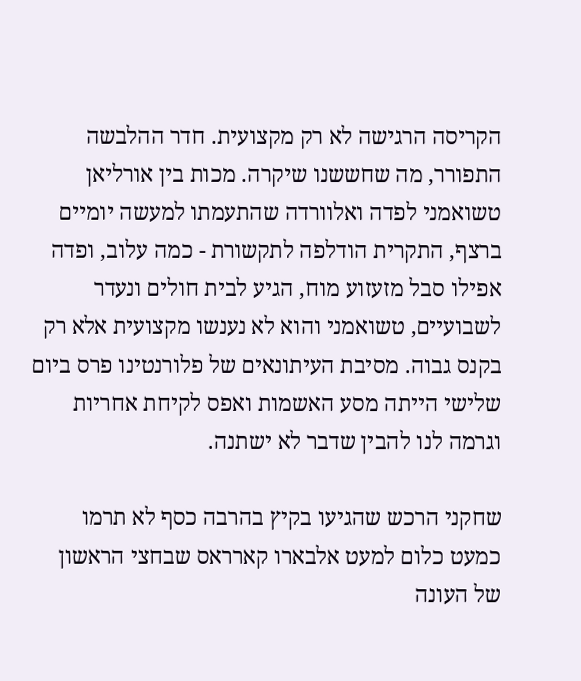הקריסה הרגישה לא רק מקצועית. חדר ההלבשה התפורר, מה שחששנו שיקרה. מכות בין אורליאן טשואמני לפדה ואלוורדה שהתעמתו למעשה יומיים ברצף, התקרית הודלפה לתקשורת - כמה עלוב, ופדה אפילו סבל מזעזוע מוח, הגיע לבית חולים ונעדר לשבועיים, טשואמני והוא לא נענשו מקצועית אלא רק בקנס גבוה. מסיבת העיתונאים של פלורנטינו פרס ביום שלישי הייתה מסע האשמות ואפס לקיחת אחריות וגרמה לנו להבין שדבר לא ישתנה.

שחקני הרכש שהגיעו בקיץ בהרבה כסף לא תרמו כמעט כלום למעט אלבארו קארראס שבחצי הראשון של העונה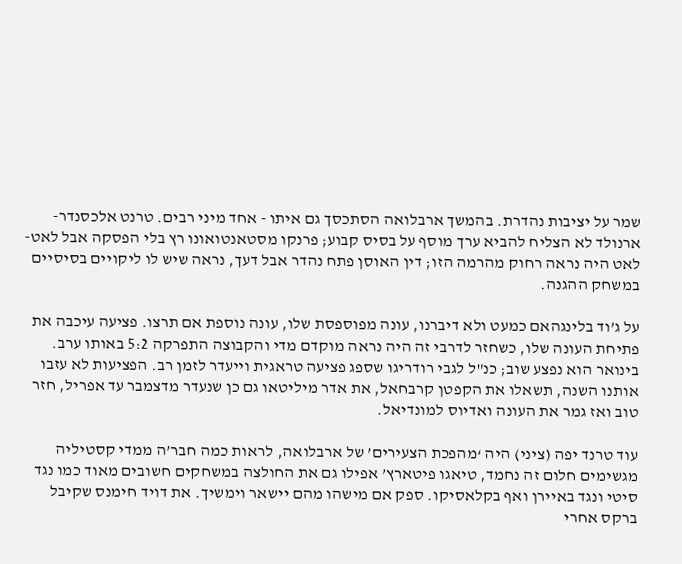שמר על יציבות נהדרת. בהמשך ארבלואה הסתכסך גם איתו - אחד מיני רבים. טרנט אלכסנדר-ארנולד לא הצליח להביא ערך מוסף על בסיס קבוע; פרנקו מסטאנטואונו רץ בלי הפסקה אבל לאט-לאט היה נראה רחוק מהרמה הזו; דין האוסן פתח נהדר אבל דעך, נראה שיש לו ליקויים בסיסיים במשחק ההגנה.

על ג’וד בלינגהאם כמעט ולא דיברנו, עונה מפוספסת שלו, עונה נוספת אם תרצו. פציעה עיכבה את פתיחת העונה שלו, כשחזר לדרבי זה היה נראה מוקדם מדי והקבוצה התפרקה 5:2 באותו ערב. בינואר הוא נפצע שוב; כנ"ל לגבי רודריגו שספג פציעה טראגית וייעדר לזמן רב. הפציעות לא עזבו אותנו השנה, תשאלו את הקפטן קרבחאל, את אדר מיליטאו גם כן שנעדר מדצמבר עד אפריל, חזר טוב ואז גמר את העונה ואדיוס למונדיאל.

עוד טרנד יפה (ציני) היה ‘מהפכת הצעירים’ של ארבלואה, לראות כמה חבר’ה ממדי קסטיליה מגשימים חלום זה נחמד, טיאגו פיטארץ’ אפילו גם את החולצה במשחקים חשובים מאוד כמו נגד סיטי ונגד באיירן ואף בקלאסיקו. ספק אם מישהו מהם יישאר וימשיך. את דויד חימנס שקיבל ברקס אחרי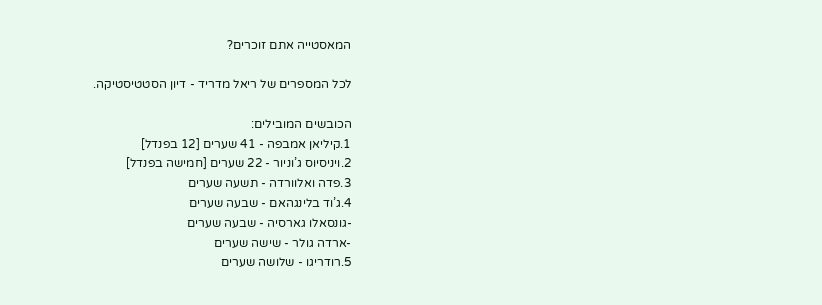המאסטייה אתם זוכרים?

לכל המספרים של ריאל מדריד - דיון הסטטיסטיקה.

הכובשים המובילים:
1.קיליאן אמבפה - 41 שערים [12 בפנדל]
2.ויניסיוס ג’וניור - 22 שערים [חמישה בפנדל]
3.פדה ואלוורדה - תשעה שערים
4.ג’וד בלינגהאם - שבעה שערים
-גונסאלו גארסיה - שבעה שערים
-ארדה גולר - שישה שערים
5.רודריגו - שלושה שערים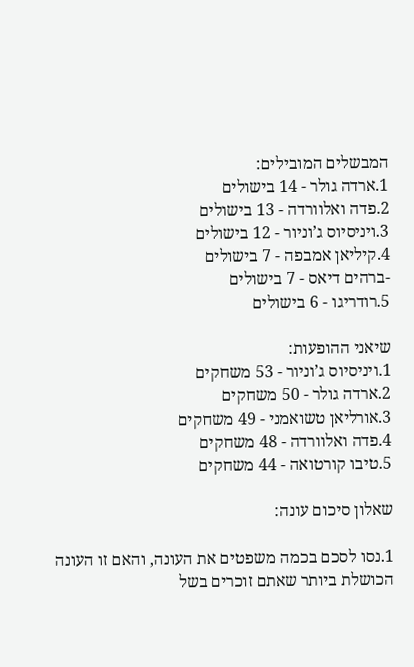המבשלים המובילים:
1.ארדה גולר - 14 בישולים
2.פדה ואלוורדה - 13 בישולים
3.ויניסיוס ג’וניור - 12 בישולים
4.קיליאן אמבפה - 7 בישולים
-ברהים דיאס - 7 בישולים
5.רודריגו - 6 בישולים

שיאני ההופעות:
1.ויניסיוס ג’וניור - 53 משחקים
2.ארדה גולר - 50 משחקים
3.אורליאן טשואמני - 49 משחקים
4.פדה ואלוורדה - 48 משחקים
5.טיבו קורטואה - 44 משחקים

שאלון סיכום עונה:

1.נסו לסכם בכמה משפטים את העונה, והאם זו העונה הכושלת ביותר שאתם זוכרים בשל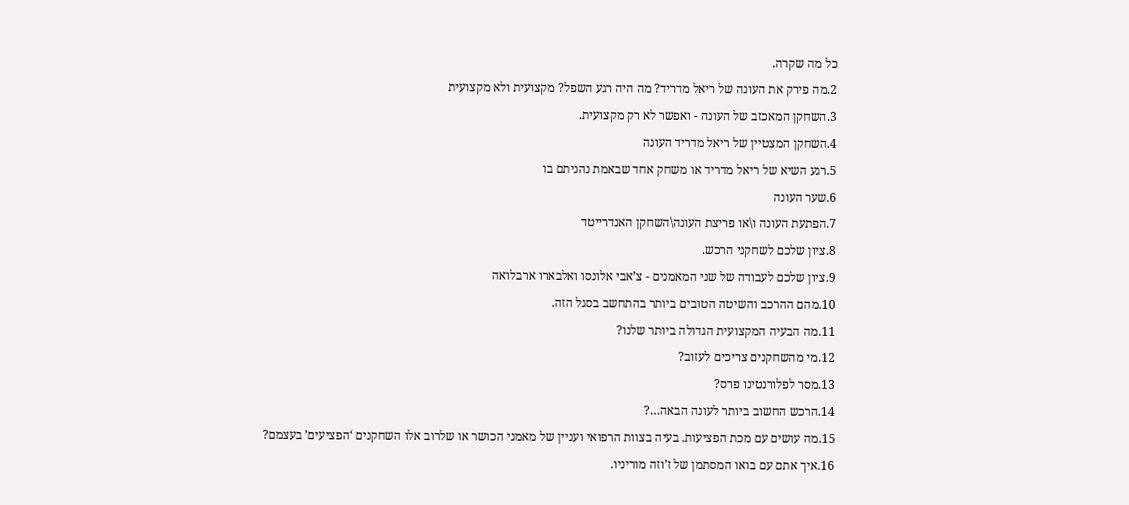כל מה שקרה.
2.מה פירק את העונה של ריאל מדריד? מה היה רגע השפל? מקצועית ולא מקצועית
3.השחקן המאכזב של העונה - ואפשר לא רק מקצועית.
4.השחקן המצטיין של ריאל מדריד העונה
5.רגע השיא של ריאל מדריד או משחק אחד שבאמת נהניתם בו
6.שער העונה
7.הפתעת העונה ו\או פריצת העונה\השחקן האנדרייטד
8.ציון שלכם לשחקני הרכש.
9.ציון שלכם לעבודה של שני המאמנים - צ’אבי אלונסו ואלבארו ארבלואה
10.מהם ההרכב והשיטה הטובים ביותר בהתחשב בסגל הזה.
11.מה הבעיה המקצועית הגדולה ביותר שלנו?
12.מי מהשחקנים צריכים לעזוב?
13.מסר לפלורנטינו פרס?
14.הרכש החשוב ביותר לעונה הבאה…?
15.מה עושים עם מכת הפציעות. בעיה בצוות הרפואי ועניין של מאמני הכושר או שלרוב אלו השחקנים ‘הפציעים’ בעצמם?
16.איך אתם עם בואו המסתמן של ז’וזה מוריניו.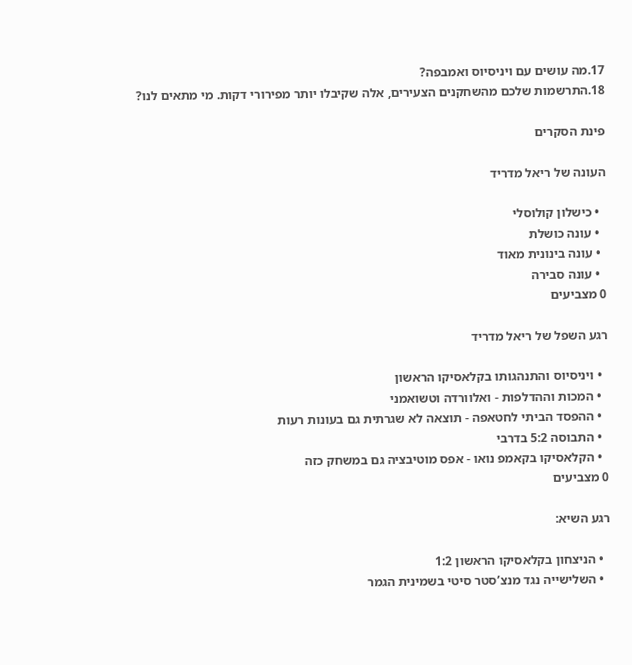17.מה עושים עם ויניסיוס ואמבפה?
18.התרשמות שלכם מהשחקנים הצעירים, אלה שקיבלו יותר מפירורי דקות. מי מתאים לנו?

פינת הסקרים

העונה של ריאל מדריד

  • כישלון קולוסלי
  • עונה כושלת
  • עונה בינונית מאוד
  • עונה סבירה
0 מצביעים

רגע השפל של ריאל מדריד

  • ויניסיוס והתנהגותו בקלאסיקו הראשון
  • המכות וההדלפות - ואלוורדה וטשואמני
  • ההפסד הביתי לחטאפה - תוצאה לא שגרתית גם בעונות רעות
  • התבוסה 5:2 בדרבי
  • הקלאסיקו בקאמפ נואו - אפס מוטיבציה גם במשחק כזה
0 מצביעים

רגע השיא:

  • הניצחון בקלאסיקו הראשון 1:2
  • השלישייה נגד מנצ’סטר סיטי בשמינית הגמר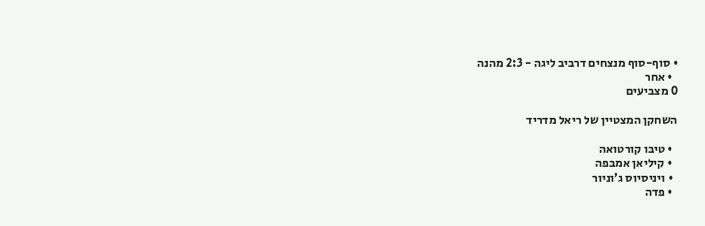• סוף-סוף מנצחים דרביב ליגה - 2:3 מהנה
  • אחר
0 מצביעים

השחקן המצטיין של ריאל מדריד

  • טיבו קורטואה
  • קיליאן אמבפה
  • ויניסיוס ג’וניור
  • פדה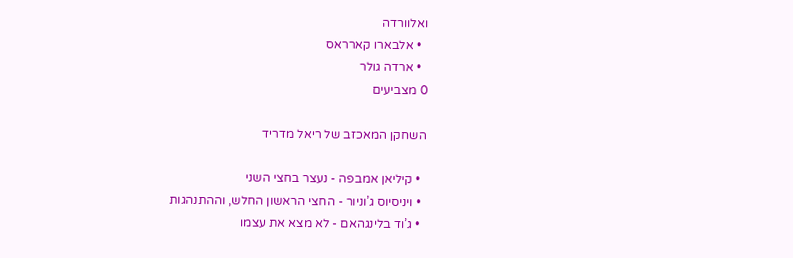ואלוורדה
  • אלבארו קארראס
  • ארדה גולר
0 מצביעים

השחקן המאכזב של ריאל מדריד

  • קיליאן אמבפה - נעצר בחצי השני
  • ויניסיוס ג’וניור - החצי הראשון החלש, וההתנהגות
  • ג’וד בלינגהאם - לא מצא את עצמו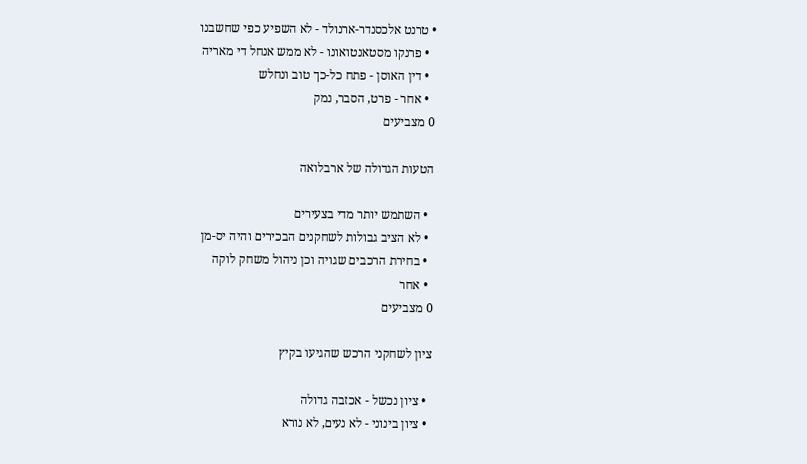• טרנט אלכסנדר-ארנולד - לא השפיע כפי שחשבנו
  • פרנקו מסטאנטואונו - לא ממש אנחל די מאריה
  • דין האוסן - פתח כל-כך טוב ונחלש
  • אחר - פרט, הסבר, נמק
0 מצביעים

הטעות הגדולה של ארבלואה

  • השתמש יותר מדי בצעירים
  • לא הציב גבולות לשחקנים הבכירים והיה יס-מן
  • בחירת הרכבים שגויה וכן ניהול משחק לוקה
  • אחר
0 מצביעים

ציון לשחקני הרכש שהגיעו בקיץ

  • ציון נכשל - אכזבה גדולה
  • ציון בינוני - לא נעים, לא נורא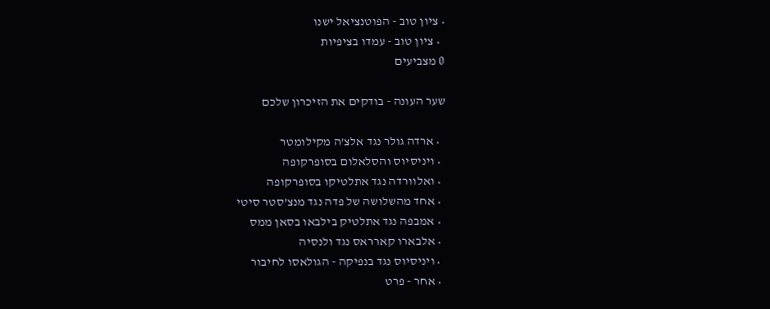• ציון טוב - הפוטנציאל ישנו
  • ציון טוב - עמדו בציפיות
0 מצביעים

שער העונה - בודקים את הזיכרון שלכם

  • ארדה גולר נגד אלצ’ה מקילומטר
  • ויניסיוס והסלאלום בסופרקופה
  • ואלוורדה נגד אתלטיקו בסופרקופה
  • אחד מהשלושה של פדה נגד מנצ’סטר סיטי
  • אמבפה נגד אתלטיק בילבאו בסאן ממס
  • אלבארו קארראס נגד ולנסיה
  • ויניסיוס נגד בנפיקה - הגולאסו לחיבור
  • אחר - פרט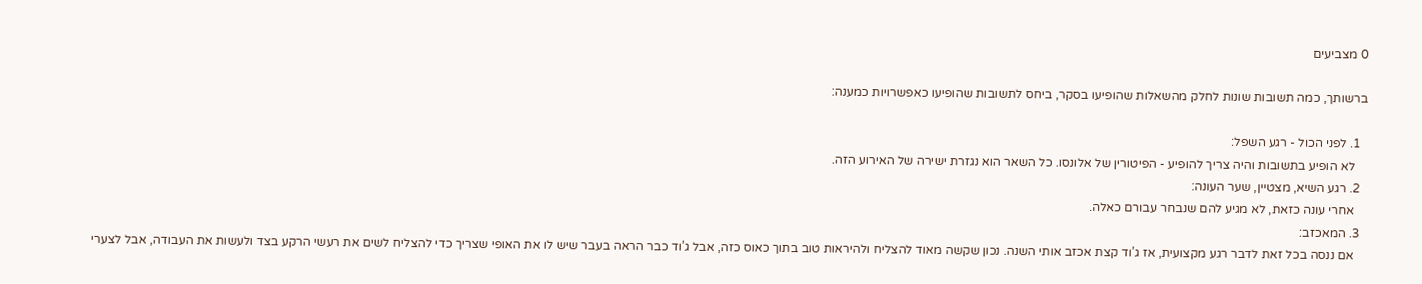0 מצביעים

ברשותך, כמה תשובות שונות לחלק מהשאלות שהופיעו בסקר, ביחס לתשובות שהופיעו כאפשרויות כמענה:

  1. לפני הכול - רגע השפל:
    לא הופיע בתשובות והיה צריך להופיע - הפיטורין של אלונסו. כל השאר הוא נגזרת ישירה של האירוע הזה.
  2. רגע השיא, מצטיין, שער העונה:
    אחרי עונה כזאת, לא מגיע להם שנבחר עבורם כאלה.
  3. המאכזב:
    אם ננסה בכל זאת לדבר רגע מקצועית, אז ג’וד קצת אכזב אותי השנה. נכון שקשה מאוד להצליח ולהיראות טוב בתוך כאוס כזה, אבל ג’וד כבר הראה בעבר שיש לו את האופי שצריך כדי להצליח לשים את רעשי הרקע בצד ולעשות את העבודה, אבל לצערי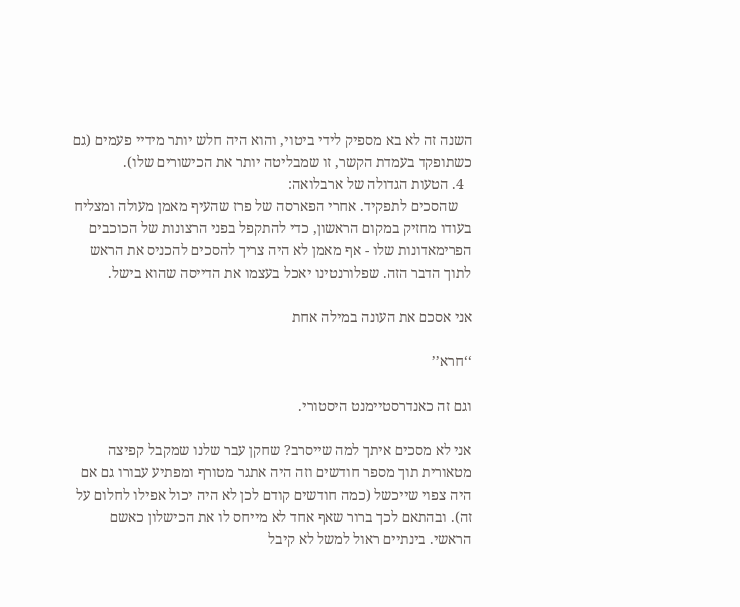השנה זה לא בא מספיק לידי ביטוי, והוא היה חלש יותר מידיי פעמים (גם כשתופקד בעמדת הקשר, זו שמבליטה יותר את הכישורים שלו).
  4. הטעות הגדולה של ארבלואה:
    שהסכים לתפקיד. אחרי הפארסה של פרז שהעיף מאמן מעולה ומצליח בעודו מחזיק במקום הראשון, כדי להתקפל בפני הרצונות של הכוכבים הפרימאדונות שלו - אף מאמן לא היה צריך להסכים להכניס את הראש לתוך הדבר הזה. שפלורנטינו יאכל בעצמו את הדייסה שהוא בישל.

אני אסכם את העונה במילה אחת

‘‘חרא’’

וגם זה כאנדרסטיימנט היסטורי.

אני לא מסכים איתך למה שייסרב? שחקן עבר שלנו שמקבל קפיצה מטאורית תוך מספר חודשים וזה היה אתגר מטורף ומפתיע עבורו גם אם היה צפוי שייכשל (כמה חודשים קודם לכן לא היה יכול אפילו לחלום על זה). ובהתאם לכך ברור שאף אחד לא מייחס לו את הכישלון כאשם הראשי. בינתיים ראול למשל לא קיבל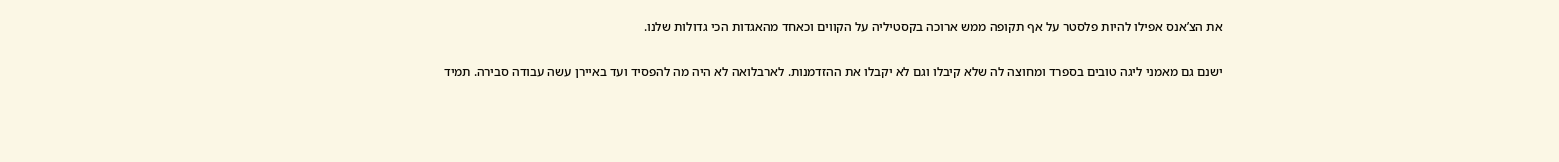את הצ’אנס אפילו להיות פלסטר על אף תקופה ממש ארוכה בקסטיליה על הקווים וכאחד מהאגדות הכי גדולות שלנו.

ישנם גם מאמני ליגה טובים בספרד ומחוצה לה שלא קיבלו וגם לא יקבלו את ההזדמנות. לארבלואה לא היה מה להפסיד ועד באיירן עשה עבודה סבירה. תמיד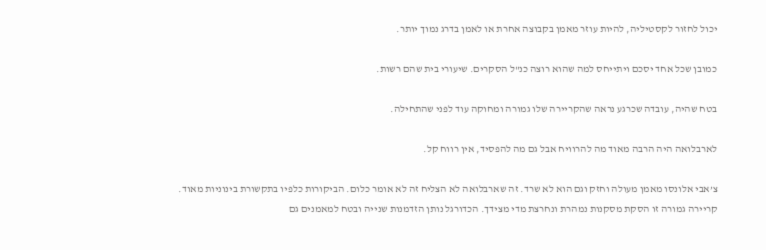יכול לחזור לקסטיליה, להיות עוזר מאמן בקבוצה אחרת או לאמן בדרג נמוך יותר.

כמובן שכל אחד יסכם ויתייחס למה שהוא רוצה כנ"ל הסקרים. שיעורי בית שהם רשות.

בטח שהיה, עובדה שכרגע נראה שהקריירה שלו גמורה ומחוקה עוד לפני שהתחילה.

לארבלואה היה הרבה מאוד מה להרוויח אבל גם מה להפסיד, אין רווח קל.

צ’אבי אלונסו מאמן מעולה וחזק וגם הוא לא שרד. זה שארבלואה לא הצליח זה לא אומר כלום. הביקורות כלפיו בתקשורת בינוניות מאוד. קריירה גמורה זו הסקת מסקנות נמהרת ונחרצת מדי מצידך. הכדורגל נותן הזדמנות שנייה ובטח למאמנים גם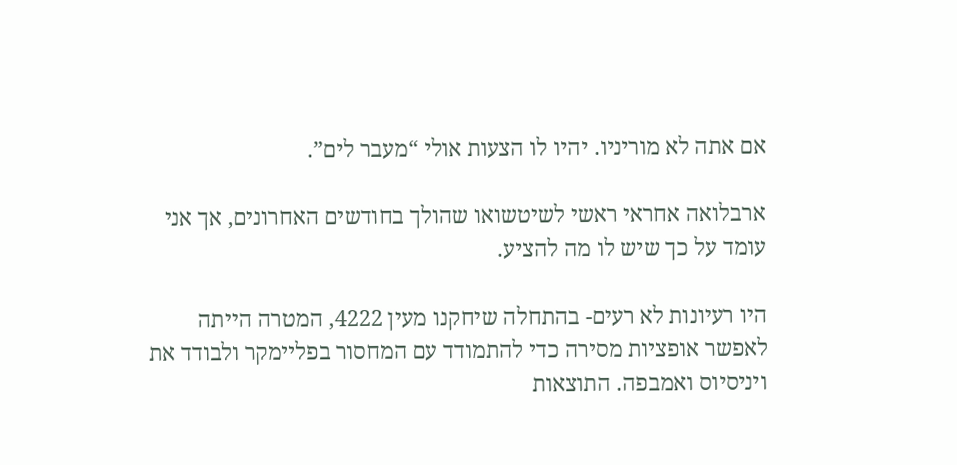אם אתה לא מוריניו. יהיו לו הצעות אולי “מעבר לים”.

ארבלואה אחראי ראשי לשיטשואו שהולך בחודשים האחרונים, אך אני עומד על כך שיש לו מה להציע.

היו רעיונות לא רעים- בהתחלה שיחקנו מעין 4222, המטרה הייתה לאפשר אופציות מסירה כדי להתמודד עם המחסור בפליימקר ולבודד את ויניסיוס ואמבפה. התוצאות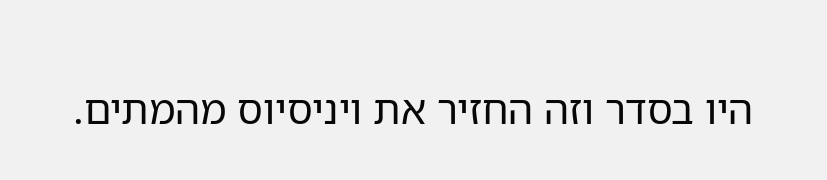היו בסדר וזה החזיר את ויניסיוס מהמתים.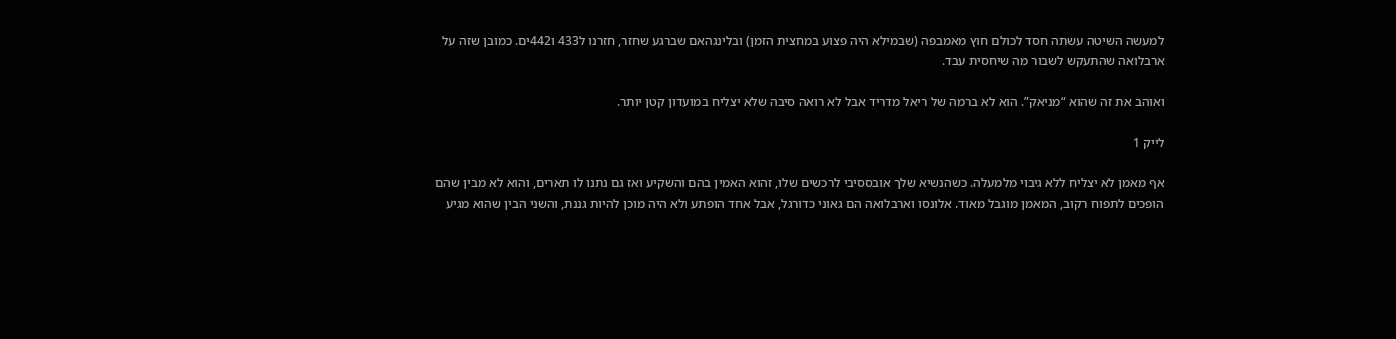למעשה השיטה עשתה חסד לכולם חוץ מאמבפה (שבמילא היה פצוע במחצית הזמן) ובלינגהאם שברגע שחזר, חזרנו ל433 ו442ים. כמובן שזה על ארבלואה שהתעקש לשבור מה שיחסית עבד.

ואוהב את זה שהוא “מניאק”. הוא לא ברמה של ריאל מדריד אבל לא רואה סיבה שלא יצליח במועדון קטן יותר.

לייק 1

אף מאמן לא יצליח ללא גיבוי מלמעלה. כשהנשיא שלך אובססיבי לרכשים שלו, זהוא האמין בהם והשקיע ואז גם נתנו לו תארים, והוא לא מבין שהם הופכים לתפוח רקוב, המאמן מוגבל מאוד. אלונסו וארבלואה הם גאוני כדורגל, אבל אחד הופתע ולא היה מוכן להיות גננת, והשני הבין שהוא מגיע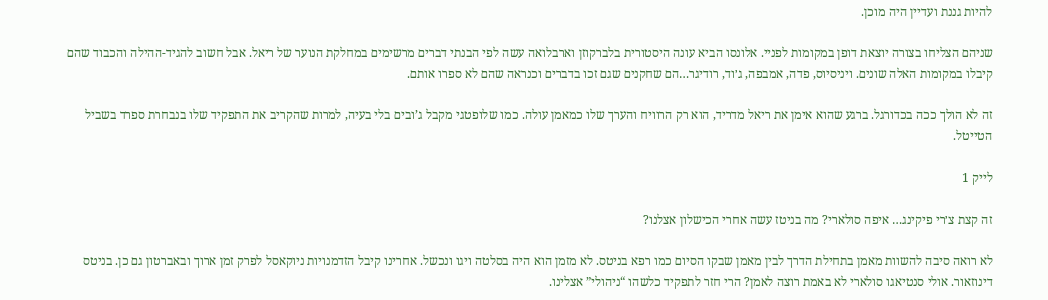להיות גננת ועדיין היה מוכן.

שניהם הצליחו בצורה יוצאת דופן במקומות לפניי. אלונסו הביא עונה היסטורית בלברקוזן וארבלואה עשה לפי הבנתי דברים מרשימים במחלקת הנוער של ריאל. אבל חשוב להגיד-ההילה והכבוד שהם קיבלו במקומות האלה שונים. ויניסיוס, פדה, אמבפה, ג׳וד, רודיגר…הם שחקנים שגם זכו בדברים וכנראה שהם לא ספרו אותם.

זה לא הולך ככה בכדורגל. ברגע שהוא אימן את ריאל מדריד, הוא רק הרוויח והערך שלו כמאמן עולה. כמו שלופטגי מקבל ג’ובים בלי בעיה, למרות שהקריב את התפקיד שלו בנבחרת ספרד בשביל הטייטל.

לייק 1

זה קצת צ׳רי פיקינג… איפה סולארי? מה בניטז עשה אחרי הכישלון אצלנו?

לא רואה סיבה להשוות מאמן בתחילת הדרך לבין מאמן שבקו הסיום כמו רפא בניטס. לא מזמן הוא היה בסלטה ויגו ונכשל. אחרינו קיבל הזדמנויות ניוקאסל לפרק זמן ארוך ובאברטון גם כן. בניטס דינוזאור. אולי סנטיאגו סולארי לא באמת רוצה לאמן? הרי חזר לתפקיד כלשהו “ניהולי” אצלינו.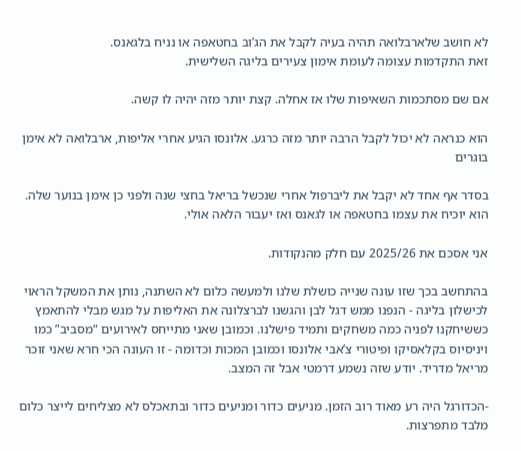לא חושב שלארבלואה תהיה בעיה לקבל את הג’וב בחטאפה או נניח בלגאנס.
זאת התקדמות עצומה לעומת אימון צעירים בליגה השלישית.

אם שם מסתכמות השאיפות שלו אז אחלה. קצת יותר מזה יהיה לו קשה.

הוא כנראה לא יכול לקבל הרבה יותר מזה כרגע. אלונסו הגיע אחרי אליפות, ארבלואה לא אימן בוגרים

בסדר אף אחד לא יקבל את ליברפול אחרי שנכשל בריאל בחצי שנה ולפני כן אימן בנוער שלה. הוא יוכיח את עצמו בחטאפה או לגאנס ואז יעבור הלאה אולי.

אני אסכם את 2025/26 עם חלק מהנקודות.

בהתחשב בכך שזו עונה שנייה כושלת שלנו ולמעשה כלום לא השתנה, נותן את המשקל הראוי לכישלון בליגה - הנפנו ממש דגל לבן והגשנו לברצלונה את האליפות על מגש מבלי להתאמץ כששיחקנו לפניה כמה משחקים ותמיד פישלנו. וכמובן שאני מתייחס לאירועים “מסביב” כמו ויניסיוס בקלאסיקו ופיטורי צ’אבי אלונסו וכמובן המכות וכדומה - זו העונה הכי חרא שאני זוכר מריאל מדריד. יודע שזה נשמע דרמטי אבל זה המצב.

-הכדורגל היה רע מאוד רוב הזמן. מניעים כדור ומניעים כדור ובתאכלס לא מצליחים לייצר כלום מלבד מתפרצות.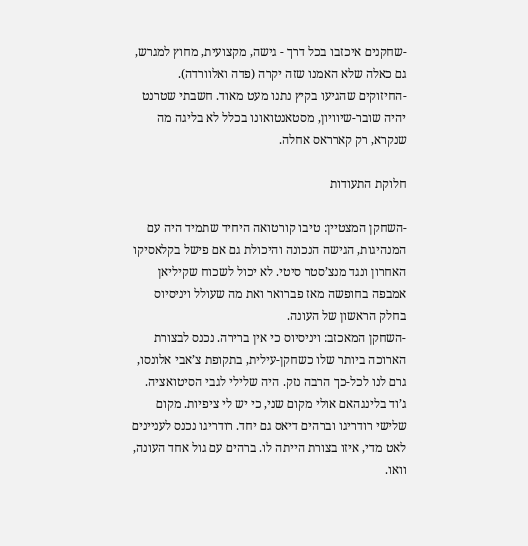-שחקנים איכזבו בכל דרך - גישה, מקצועית, מחוץ למגרש, גם כאלה שלא האמנו שזה יקרה (פדה ואלוורדה).
-החיזוקים שהגיעו בקיץ נתנו מעט מאוד. חשבתי שטרנט יהיה שובר-שיוויון, מסטאנטואונו בכלל לא בליגה מה שנקרא, רק קארראס אחלה.

חלוקת התעודות

-השחקן המצטיין: טיבו קורטואה היחיד שתמיד היה עם המנהיגות, הגישה הנכונה והיכולת גם אם פישל בקלאסיקו האחרון ונגד מנצ’סטר סיטי. לא יכול לשכוח שקיליאן אמבפה בחופשה מאז פברואר ואת מה שעולל ויניסיוס בחלק הראשון של העונה.
-השחקן המאכזב: ויניסיוס כי אין ברירה. נכנס לבצורת הארוכה ביותר שלו כשחקן-עילית, בתקופת צ’אבי אלונסו, גרם לנו לכל-כך הרבה נזק. היה שלילי לגבי הסיטואציה. ג’וד בלינגהאם אולי מקום שני, כי יש לי ציפיות. מקום שלישי רודריגו וברהים דיאס גם יחד. רודריגו נכנס לעניינים לאט מדי, איזו בצורת הייתה לו. ברהים עם גול אחד העונה, וואו.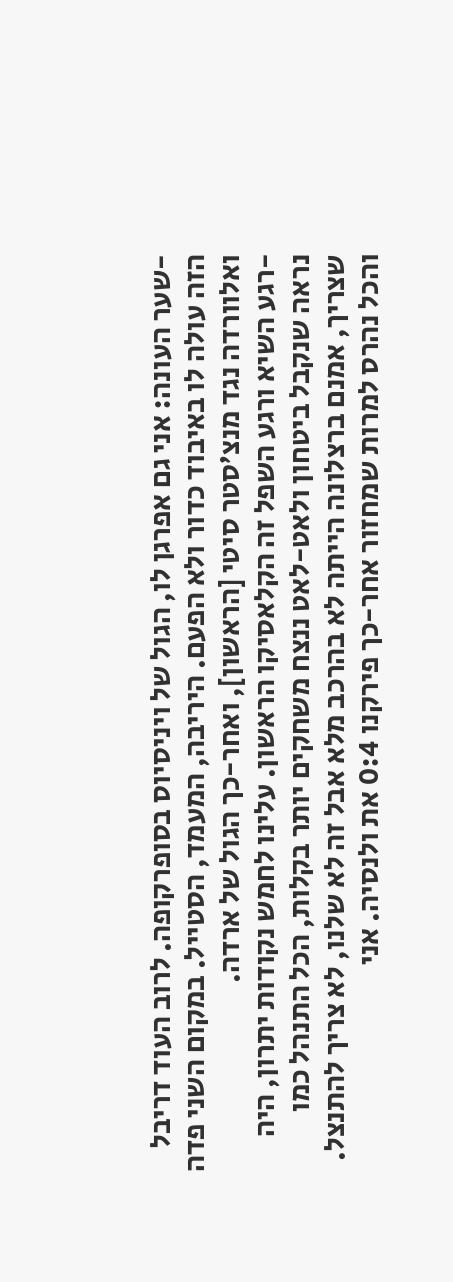-שער העונה: אני גם אפרגן לו, הגול של ויניסיוס בסופרקופה. לרוב העוד דריבל הזה עולה לו באיבוד כדור ולא הפעם. היריבה, המעמד, הסטייל. במקום השני פדה ואלוורדה נגד מנצ’סטר סיטי [הראשון], ואחר-כך הגול של ארדה.
-רגע השיא ורגע השפל זה הקלאסיקו הראשון. עלינו לחמש נקודות יתרון, היה נראה שנקבל ביטחון ולאט-לאט ננצח משחקים יותר בקלות, הכל התנהל כמו שצריך, אמנם ברצלונה הייתה לא בהרכב מלא אבל זה לא שלנו, לא צריך להתנצל. והכל נהרס למרות שמחזור אחר-כך פירקנו 0:4 את ולנסיה. אני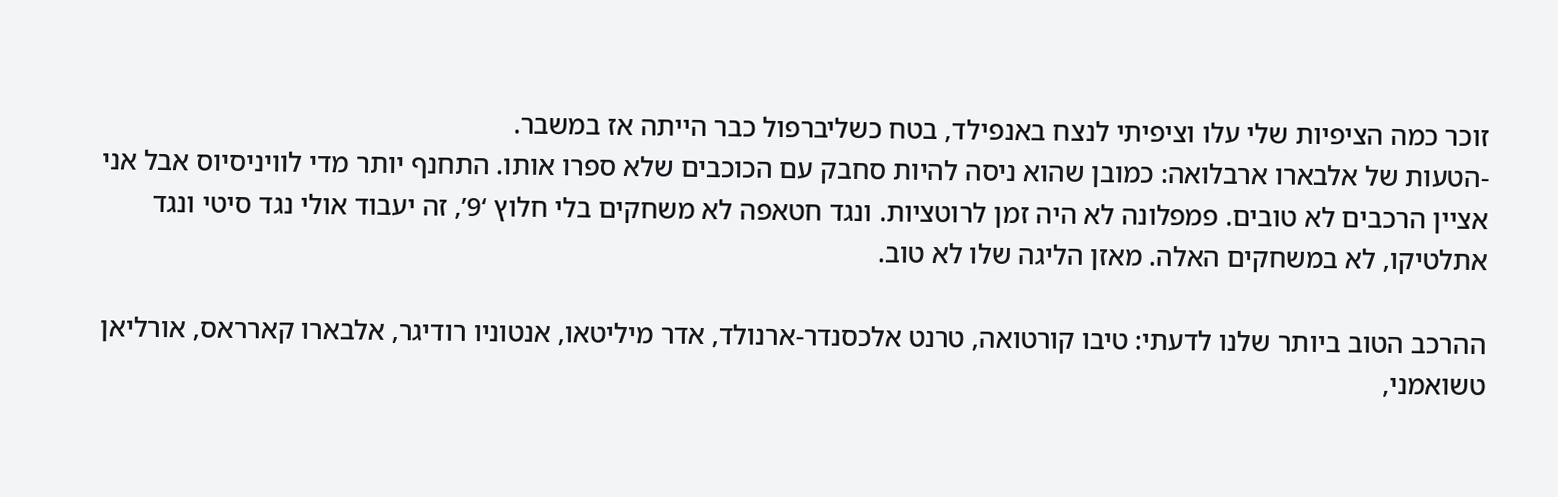זוכר כמה הציפיות שלי עלו וציפיתי לנצח באנפילד, בטח כשליברפול כבר הייתה אז במשבר.
-הטעות של אלבארו ארבלואה: כמובן שהוא ניסה להיות סחבק עם הכוכבים שלא ספרו אותו. התחנף יותר מדי לוויניסיוס אבל אני אציין הרכבים לא טובים. פמפלונה לא היה זמן לרוטציות. ונגד חטאפה לא משחקים בלי חלוץ ‘9’, זה יעבוד אולי נגד סיטי ונגד אתלטיקו, לא במשחקים האלה. מאזן הליגה שלו לא טוב.

ההרכב הטוב ביותר שלנו לדעתי: טיבו קורטואה, טרנט אלכסנדר-ארנולד, אדר מיליטאו, אנטוניו רודיגר, אלבארו קארראס, אורליאן טשואמני,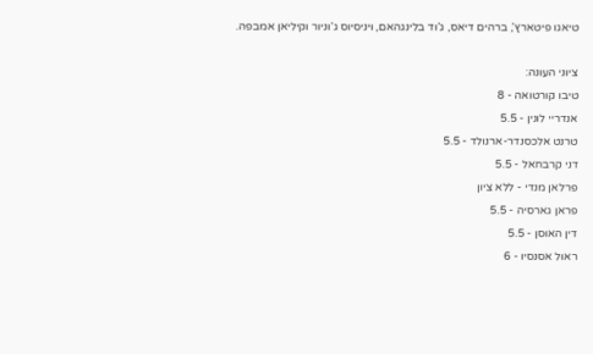טיאגו פיטארץ’, ברהים דיאס, ג’וד בלינגהאם, ויניסיוס ג’וניור וקיליאן אמבפה.

ציוני העונה:
טיבו קורטואה - 8
אנדריי לונין - 5.5
טרנט אלכסנדר-ארנולד - 5.5
דני קרבחאל - 5.5
פרלאן מנדי - ללא ציון
פראן גארסיה - 5.5
דין האוסן - 5.5
ראול אסנסיו - 6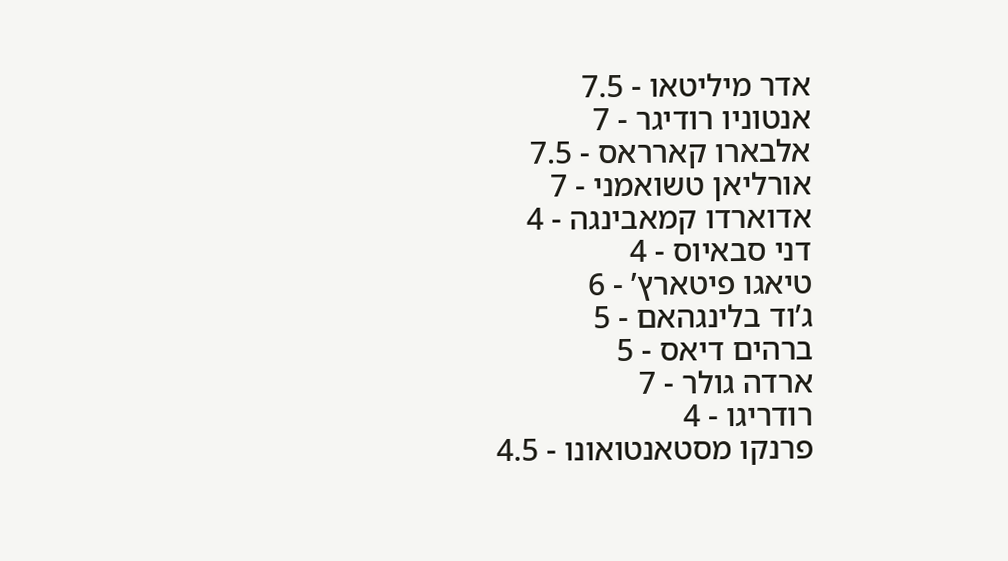אדר מיליטאו - 7.5
אנטוניו רודיגר - 7
אלבארו קארראס - 7.5
אורליאן טשואמני - 7
אדוארדו קמאבינגה - 4
דני סבאיוס - 4
טיאגו פיטארץ’ - 6
ג’וד בלינגהאם - 5
ברהים דיאס - 5
ארדה גולר - 7
רודריגו - 4
פרנקו מסטאנטואונו - 4.5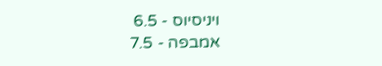ויניסיוס - 6.5
אמבפה - 7.5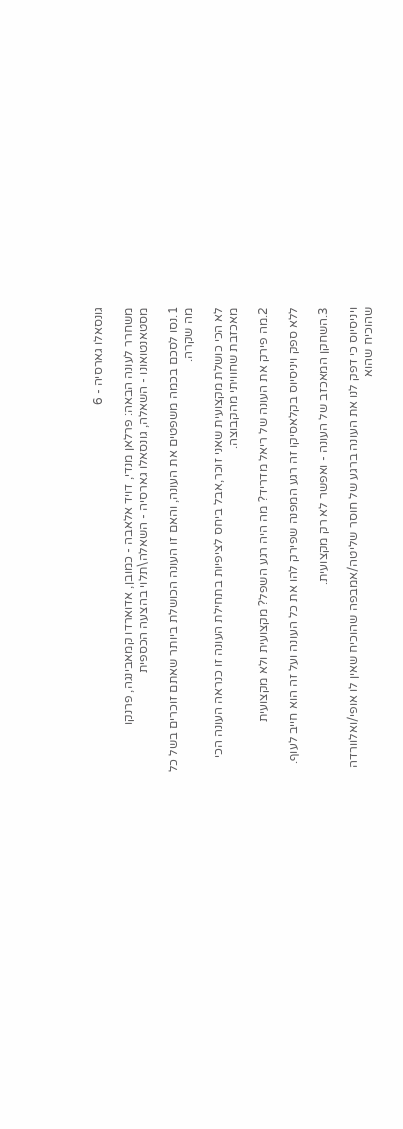גונסאלו גארסיה - 6

משחרר לעונה הבאה: פרלאן מנדי, דויד אלאבה - כמובן, אדוארדו קמאבינגה, פרנקו מסטאנטואונו - השאלה, גונסאלו גארסיה - השאלה\תלוי בהצעה הכספית

1.נסו לסכם בכמה משפטים את העונה, והאם זו העונה הכושלת ביותר שאתם זוכרים בשל כל מה שקרה.

לא הכי כושלת מקצועית שאני זוכר,אבל ביחס לציפיות בתחילת העונה זו כנראה העונה הכי מאכזבת שחוויתי מהקבוצה.

2.מה פירק את העונה של ריאל מדריד? מה היה רגע השפל? מקצועית ולא מקצועית

ללא ספק ויניסיוס בקלאסיקו זה רגע המפנה שפירק להו את כל העונה ועל זה הוא חייב לעוף.

3.השחקן המאכזב של העונה - ואפשר לא רק מקצועית.

ויניסיוס כי דפק לנו את העונה ברגע של חוסר שליטה/אמבפה שהוכיח שאין לו אופי/ואלוורדה שהוכיח שהוא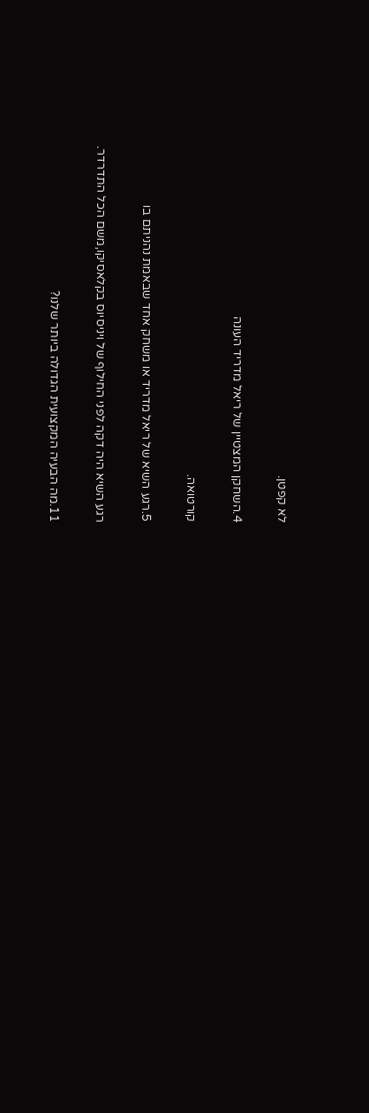לא קפטן.

4.השחקן המצטיין של ריאל מדריד העונה

קורטואה.

5.רגע השיא של ריאל מדריד או משחק אחד שבאמת נהניתם בו

רגע השיא היה דקה לפני החילוף של ויניסיוס בקלאסיקו,משם הכל התדרדר.

11.מה הבעיה המקצועית הגדולה ביותר שלנו?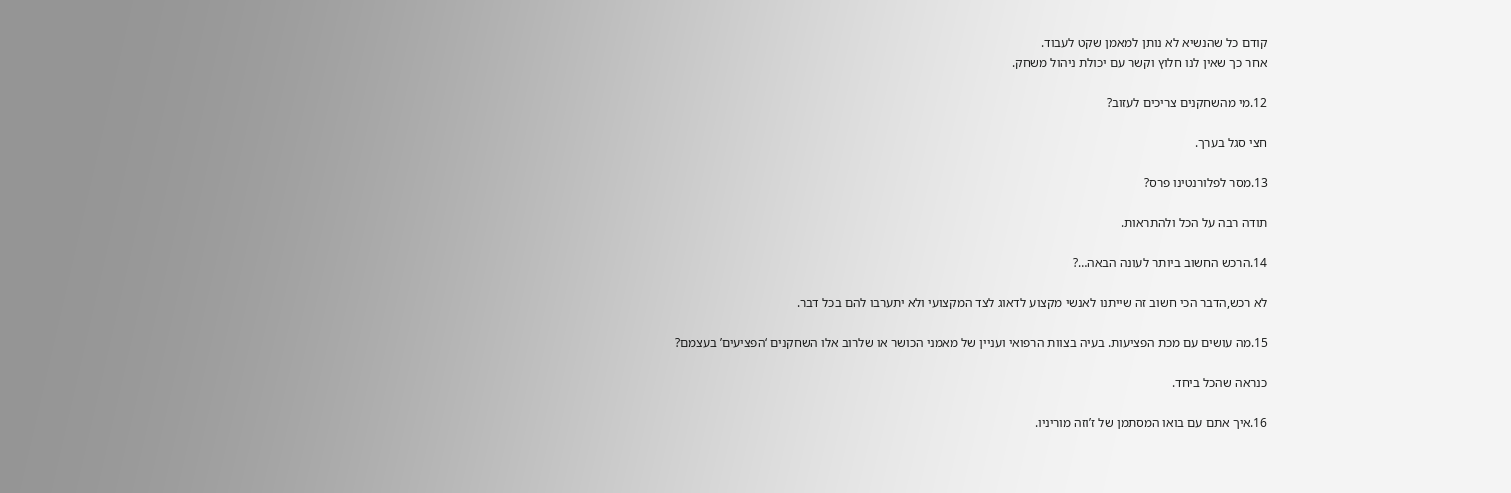קודם כל שהנשיא לא נותן למאמן שקט לעבוד.
אחר כך שאין לנו חלוץ וקשר עם יכולת ניהול משחק.

12.מי מהשחקנים צריכים לעזוב?

חצי סגל בערך.

13.מסר לפלורנטינו פרס?

תודה רבה על הכל ולהתראות.

14.הרכש החשוב ביותר לעונה הבאה…?

לא רכש,הדבר הכי חשוב זה שייתנו לאנשי מקצוע לדאוג לצד המקצועי ולא יתערבו להם בכל דבר.

15.מה עושים עם מכת הפציעות. בעיה בצוות הרפואי ועניין של מאמני הכושר או שלרוב אלו השחקנים ‘הפציעים’ בעצמם?

כנראה שהכל ביחד.

16.איך אתם עם בואו המסתמן של ז’וזה מוריניו.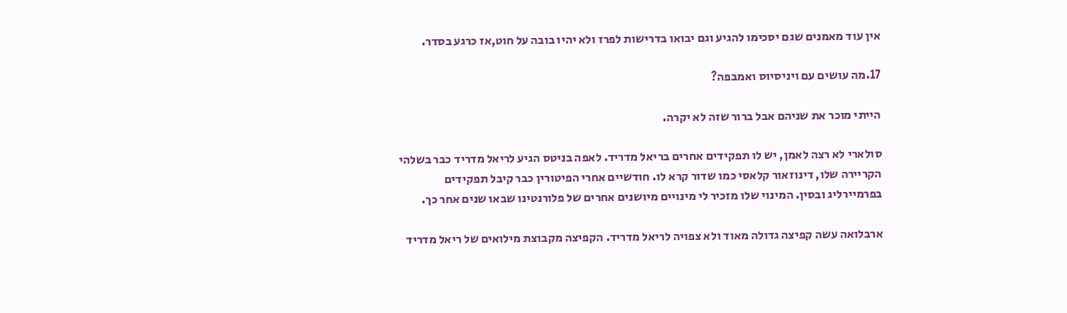אין עוד מאמנים שגם יסכימו להגיע וגם יבואו בדרישות לפרז ולא יהיו בובה על חוט,אז כרגע בסדר.

17.מה עושים עם ויניסיוס ואמבפה?

הייתי מוכר את שניהם אבל ברור שזה לא יקרה.

סולארי לא רצה לאמן, יש לו תפקידים אחרים בריאל מדריד. לאפה בניטס הגיע לריאל מדריד כבר בשלהי הקריירה שלו, דינוזאור קלאסי כמו שדור קרא לו. חודשיים אחרי הפיטורין כבר קיבל תפקידים בפרמיירליג ובסין. המינוי שלו מזכיר לי מינויים מיושנים אחרים של פלורנטינו שבאו שנים אחר כך.

ארבלואה עשה קפיצה גדולה מאוד ולא צפויה לריאל מדריד. הקפיצה מקבוצת מילואים של ריאל מדריד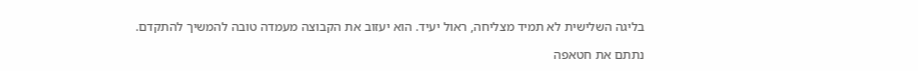בליגה השלישית לא תמיד מצליחה, ראול יעיד. הוא יעזוב את הקבוצה מעמדה טובה להמשיך להתקדם.

נתתם את חטאפה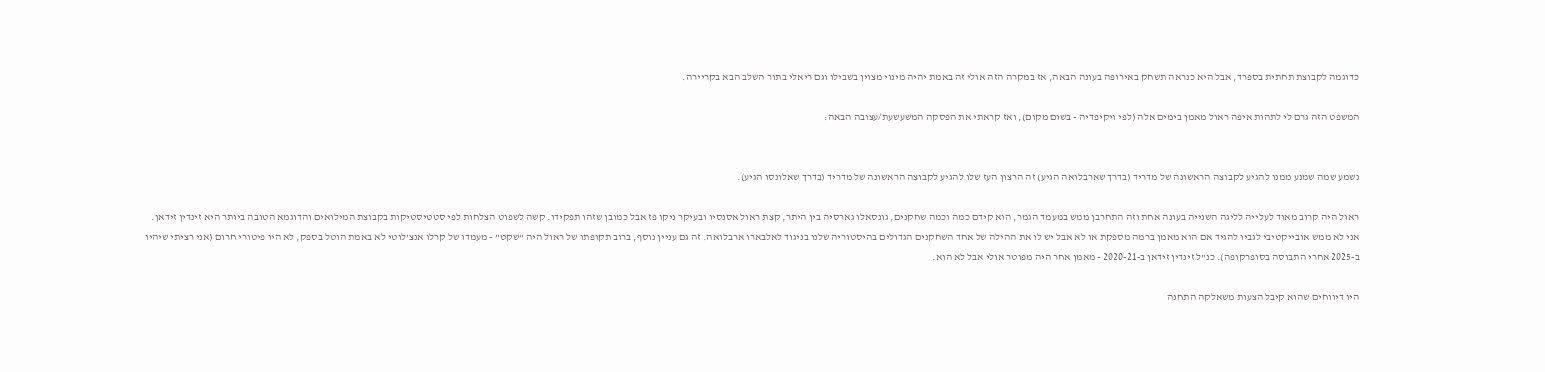כדוגמה לקבוצת תחתית בספרד, אבל היא כנראה תשחק באירופה בעונה הבאה, אז במקרה הזה אולי זה באמת יהיה מינוי מצוין בשבילו וגם ריאלי בתור השלב הבא בקריירה.

המשפט הזה גרם לי לתהות איפה ראול מאמן בימים אלה (לפי ויקיפדיה - בשום מקום), ואז קראתי את הפסקה המשעשעת/עצובה הבאה:


נשמע שמה שמנע ממנו להגיע לקבוצה הראשונה של מדריד (בדרך שארבלואה הגיע) זה הרצון העז שלו להגיע לקבוצה הראשונה של מדריד (בדרך שאלונסו הגיע).

ראול היה קרוב מאוד לעלייה לליגה השנייה בעונה אחת וזה התחרבן ממש במעמד הגמר, הוא קידם כמה וכמה שחקנים, גונסאלו גארסיה בין היתר, קצת ראול אסנסיו ובעיקר ניקו פז אבל כמובן שזהו תפקידו. קשה לשפוט הצלחות לפי סטטיסטיקות בקבוצת המילואים והדוגמא הטובה ביותר היא זינדין זידאן.
אני לא ממש אובייקטיבי לגביו להגיד אם הוא מאמן ברמה מספקת או לא אבל יש לו את ההילה של אחד השחקנים הגדולים בהיסטוריה שלנו בניגוד לאלבארו ארבלואה. זה גם עניין נוסף, ברוב תקופתו של ראול היה “שקט” - מעמדו של קרלו אנצ’לוטי לא באמת הוטל בספק, לא היו פיטורי חרום (אני רציתי שיהיו ב-2025 אחרי התבוסה בסופרקופה). כנ"ל זינדין זידאן ב-2020-21 - מאמן אחר היה מפוטר אולי אבל לא הוא.

היו דיווחים שהוא קיבל הצעות משאלקה התחנה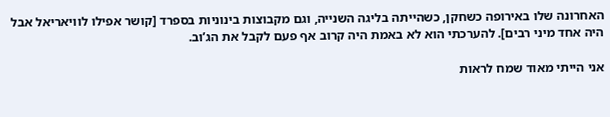האחרונה שלו באירופה כשחקן, כשהייתה בליגה השנייה, וגם מקבוצות בינוניות בספרד [קושר אפילו לוויאריאל אבל היה אחד מיני רבים]. להערכתי הוא לא באמת היה קרוב אף פעם לקבל את הג’וב.

אני הייתי מאוד שמח לראות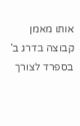אותו מאמן קבוצה בדרג ב’ בספרד לצורך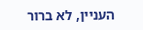העניין, לא ברור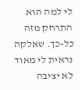לי למה הוא התרחק מזה כל-כך. שאלקה נראית לי מאוד לא יציבה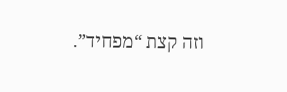וזה קצת “מפחיד”.